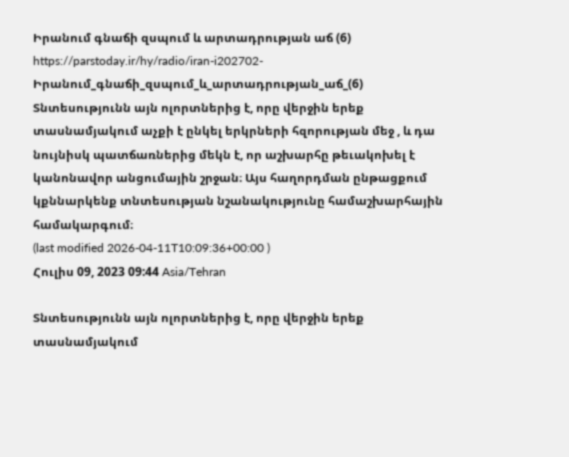Իրանում գնաճի զսպում և արտադրության աճ (6)
https://parstoday.ir/hy/radio/iran-i202702-Իրանում_գնաճի_զսպում_և_արտադրության_աճ_(6)
Տնտեսությունն այն ոլորտներից է, որը վերջին երեք տասնամյակում աչքի է ընկել երկրների հզորության մեջ , և դա նույնիսկ պատճառներից մեկն է, որ աշխարհը թեւակոխել է կանոնավոր անցումային շրջան։ Այս հաղորդման ընթացքում կքննարկենք տնտեսության նշանակությունը համաշխարհային համակարգում։
(last modified 2026-04-11T10:09:36+00:00 )
Հուլիս 09, 2023 09:44 Asia/Tehran

Տնտեսությունն այն ոլորտներից է, որը վերջին երեք տասնամյակում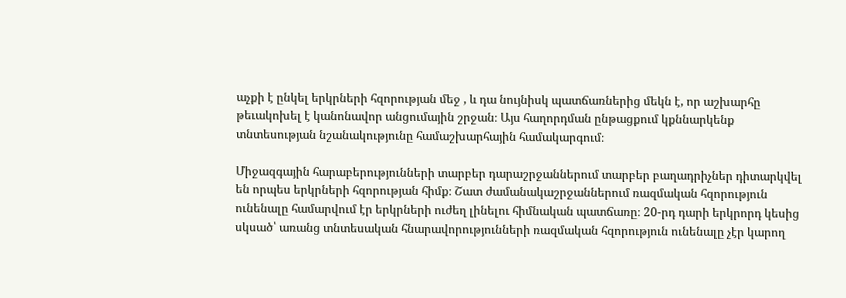աչքի է ընկել երկրների հզորության մեջ , և դա նույնիսկ պատճառներից մեկն է, որ աշխարհը թեւակոխել է կանոնավոր անցումային շրջան։ Այս հաղորդման ընթացքում կքննարկենք տնտեսության նշանակությունը համաշխարհային համակարգում։

Միջազգային հարաբերությունների տարբեր դարաշրջաններում տարբեր բաղադրիչներ դիտարկվել են որպես երկրների հզորության հիմք։ Շատ ժամանակաշրջաններում ռազմական հզորություն ունենալը համարվում էր երկրների ուժեղ լինելու հիմնական պատճառը։ 20-րդ դարի երկրորդ կեսից սկսած՝ առանց տնտեսական հնարավորությունների ռազմական հզորություն ունենալը չէր կարող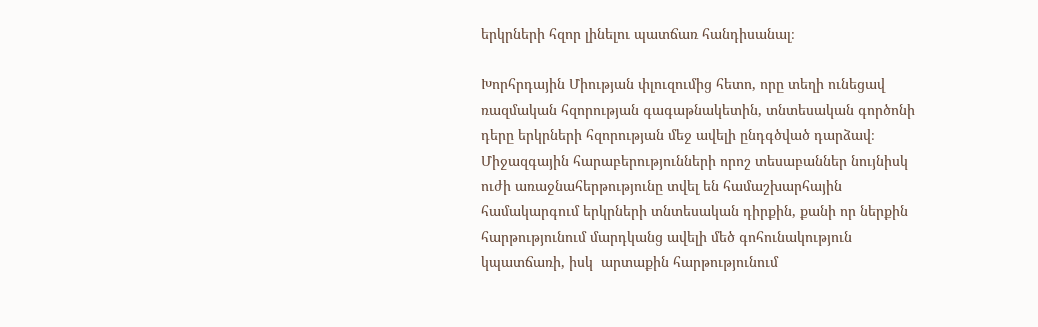երկրների հզոր լինելու պատճառ հանդիսանալ։

Խորհրդային Միության փլուզումից հետո, որը տեղի ունեցավ ռազմական հզորության գագաթնակետին, տնտեսական գործոնի դերը երկրների հզորության մեջ ավելի ընդգծված դարձավ։ Միջազգային հարաբերությունների որոշ տեսաբաններ նույնիսկ ուժի առաջնահերթությունը տվել են համաշխարհային համակարգում երկրների տնտեսական դիրքին, քանի որ ներքին հարթությունում մարդկանց ավելի մեծ գոհունակություն կպատճառի, իսկ  արտաքին հարթությունում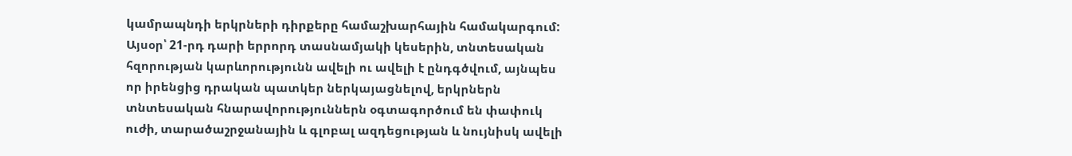կամրապնդի երկրների դիրքերը համաշխարհային համակարգում: Այսօր՝ 21-րդ դարի երրորդ տասնամյակի կեսերին, տնտեսական հզորության կարևորությունն ավելի ու ավելի է ընդգծվում, այնպես որ իրենցից դրական պատկեր ներկայացնելով, երկրներն տնտեսական հնարավորություններն օգտագործում են փափուկ ուժի, տարածաշրջանային և գլոբալ ազդեցության և նույնիսկ ավելի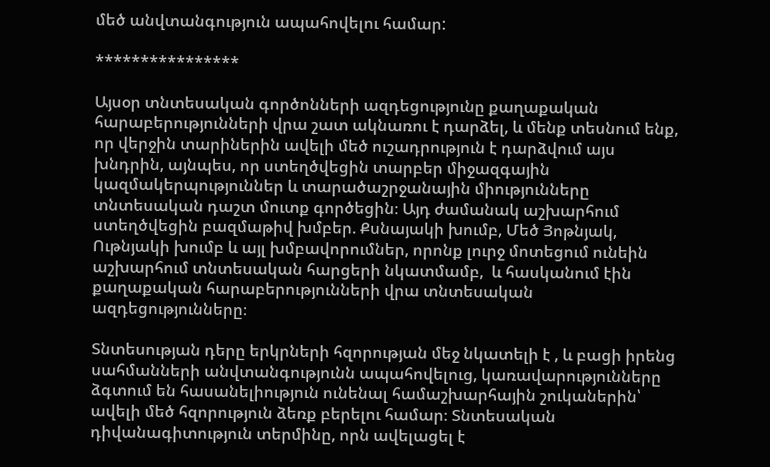մեծ անվտանգություն ապահովելու համար:

****************

Այսօր տնտեսական գործոնների ազդեցությունը քաղաքական հարաբերությունների վրա շատ ակնառու է դարձել, և մենք տեսնում ենք, որ վերջին տարիներին ավելի մեծ ուշադրություն է դարձվում այս խնդրին, այնպես, որ ստեղծվեցին տարբեր միջազգային կազմակերպություններ և տարածաշրջանային միությունները տնտեսական դաշտ մուտք գործեցին։ Այդ ժամանակ աշխարհում ստեղծվեցին բազմաթիվ խմբեր. Քսնայակի խումբ, Մեծ Յոթնյակ, Ութնյակի խումբ և այլ խմբավորումներ, որոնք լուրջ մոտեցում ունեին աշխարհում տնտեսական հարցերի նկատմամբ,  և հասկանում էին քաղաքական հարաբերությունների վրա տնտեսական ազդեցությունները։

Տնտեսության դերը երկրների հզորության մեջ նկատելի է , և բացի իրենց սահմանների անվտանգությունն ապահովելուց, կառավարությունները ձգտում են հասանելիություն ունենալ համաշխարհային շուկաներին՝ ավելի մեծ հզորություն ձեռք բերելու համար։ Տնտեսական դիվանագիտություն տերմինը, որն ավելացել է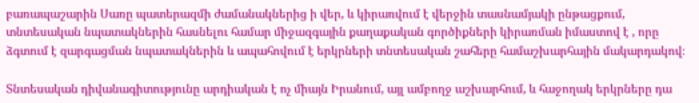բառապաշարին Սառը պատերազմի ժամանակներից ի վեր, և կիրառվում է վերջին տասնամյակի ընթացքում, տնտեսական նպատակներին հասնելու համար միջազգային քաղաքական գործիքների կիրառման իմաստով է , որը ձգտում է զարգացման նպատակներին և ապահովում է երկրների տնտեսական շահերը համաշխարհային մակարդակով։

Տնտեսական դիվանագիտությունը արդիական է ոչ միայն Իրանում, այլ ամբողջ աշխարհում, և հաջողակ երկրները դա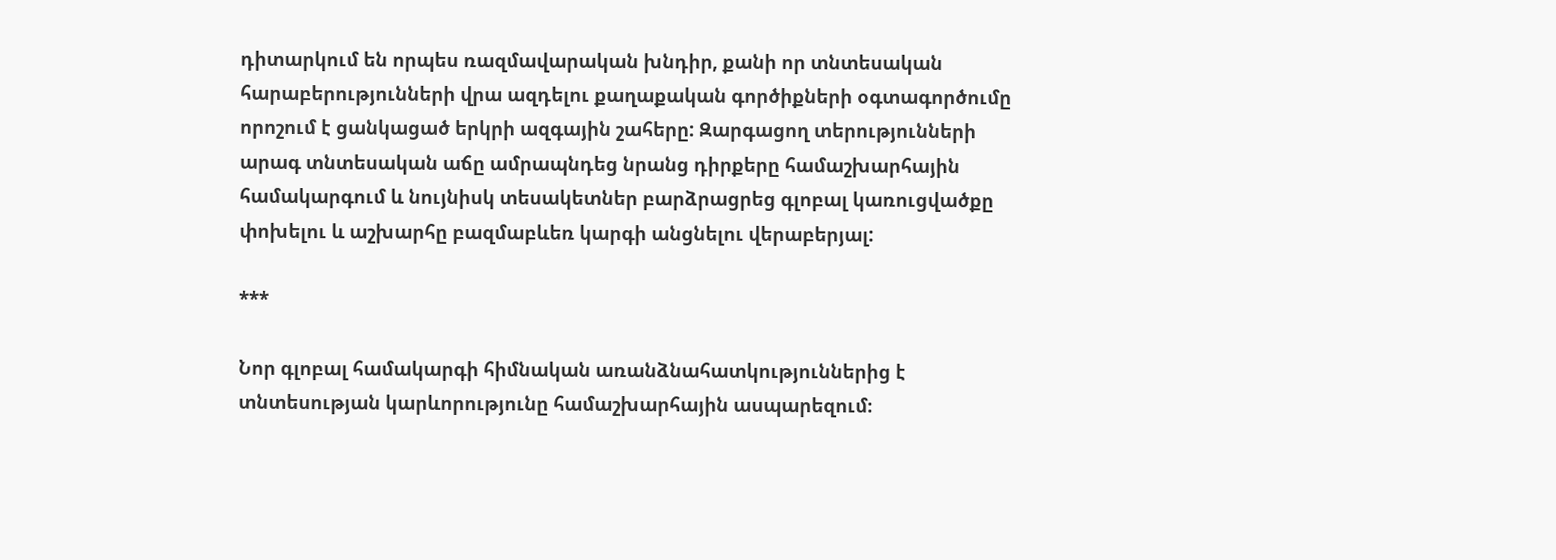դիտարկում են որպես ռազմավարական խնդիր, քանի որ տնտեսական հարաբերությունների վրա ազդելու քաղաքական գործիքների օգտագործումը որոշում է ցանկացած երկրի ազգային շահերը: Զարգացող տերությունների արագ տնտեսական աճը ամրապնդեց նրանց դիրքերը համաշխարհային համակարգում և նույնիսկ տեսակետներ բարձրացրեց գլոբալ կառուցվածքը փոխելու և աշխարհը բազմաբևեռ կարգի անցնելու վերաբերյալ:

***

Նոր գլոբալ համակարգի հիմնական առանձնահատկություններից է տնտեսության կարևորությունը համաշխարհային ասպարեզում։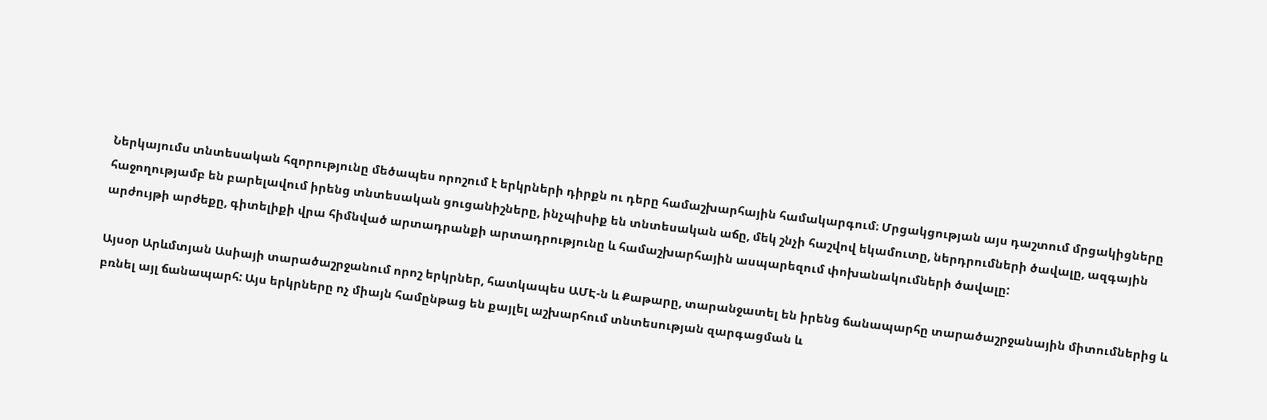Ներկայումս տնտեսական հզորությունը մեծապես որոշում է երկրների դիրքն ու դերը համաշխարհային համակարգում։ Մրցակցության այս դաշտում մրցակիցները հաջողությամբ են բարելավում իրենց տնտեսական ցուցանիշները, ինչպիսիք են տնտեսական աճը, մեկ շնչի հաշվով եկամուտը, ներդրումների ծավալը, ազգային արժույթի արժեքը, գիտելիքի վրա հիմնված արտադրանքի արտադրությունը և համաշխարհային ասպարեզում փոխանակումների ծավալը:

Այսօր Արևմտյան Ասիայի տարածաշրջանում որոշ երկրներ, հատկապես ԱՄԷ-ն և Քաթարը, տարանջատել են իրենց ճանապարհը տարածաշրջանային միտումներից և բռնել այլ ճանապարհ: Այս երկրները ոչ միայն համընթաց են քայլել աշխարհում տնտեսության զարգացման և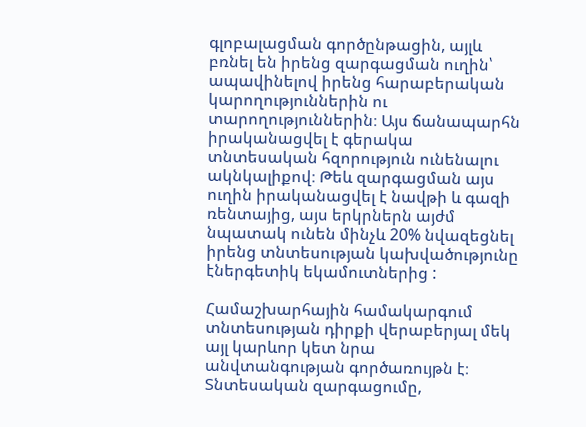գլոբալացման գործընթացին, այլև բռնել են իրենց զարգացման ուղին՝ ապավինելով իրենց հարաբերական կարողություններին ու տարողություններին։ Այս ճանապարհն իրականացվել է գերակա տնտեսական հզորություն ունենալու ակնկալիքով։ Թեև զարգացման այս ուղին իրականացվել է նավթի և գազի ռենտայից, այս երկրներն այժմ նպատակ ունեն մինչև 20% նվազեցնել իրենց տնտեսության կախվածությունը էներգետիկ եկամուտներից :

Համաշխարհային համակարգում տնտեսության դիրքի վերաբերյալ մեկ այլ կարևոր կետ նրա անվտանգության գործառույթն է։ Տնտեսական զարգացումը,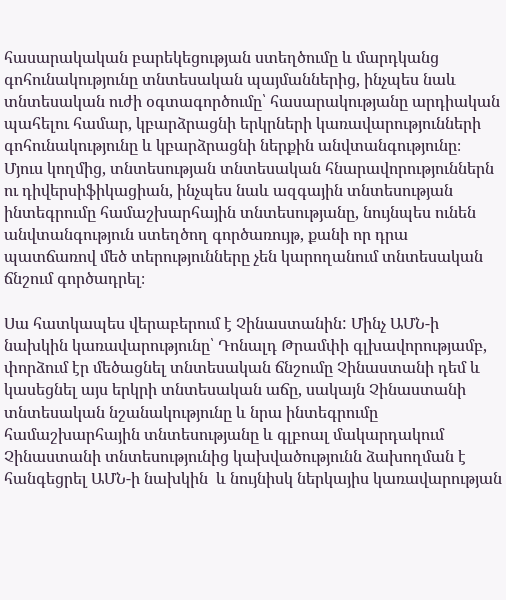հասարակական բարեկեցության ստեղծումը և մարդկանց գոհունակությունը տնտեսական պայմաններից, ինչպես նաև տնտեսական ուժի օգտագործումը՝ հասարակությանը արդիական պահելու համար, կբարձրացնի երկրների կառավարությունների գոհունակությունը և կբարձրացնի ներքին անվտանգությունը։ Մյուս կողմից, տնտեսության տնտեսական հնարավորություններն ու դիվերսիֆիկացիան, ինչպես նաև ազգային տնտեսության ինտեգրումը համաշխարհային տնտեսությանը, նույնպես ունեն անվտանգություն ստեղծող գործառույթ, քանի որ դրա պատճառով մեծ տերությունները չեն կարողանում տնտեսական ճնշում գործադրել։

Սա հատկապես վերաբերում է Չինաստանին: Մինչ ԱՄՆ-ի նախկին կառավարությունը՝ Դոնալդ Թրամփի գլխավորությամբ, փորձում էր մեծացնել տնտեսական ճնշումը Չինաստանի դեմ և կասեցնել այս երկրի տնտեսական աճը, սակայն Չինաստանի տնտեսական նշանակությունը և նրա ինտեգրումը համաշխարհային տնտեսությանը և գլբոալ մակարդակում Չինաստանի տնտեսությունից կախվածությունն ձախողման է հանգեցրել ԱՄՆ-ի նախկին  և նույնիսկ ներկայիս կառավարության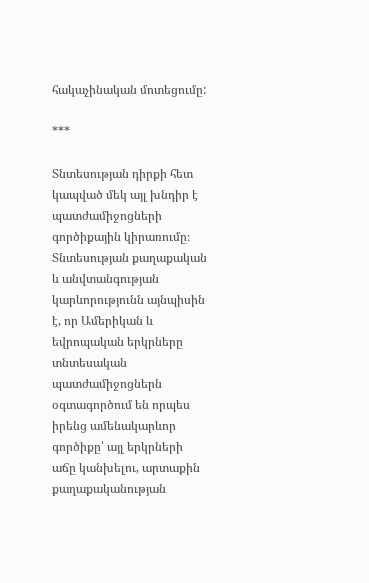հակաչինական մոտեցումը:

***

Տնտեսության դիրքի հետ կապված մեկ այլ խնդիր է պատժամիջոցների գործիքային կիրառումը։ Տնտեսության քաղաքական և անվտանգության կարևորությունն այնպիսին է, որ Ամերիկան և եվրոպական երկրները տնտեսական պատժամիջոցներն օգտագործում են որպես իրենց ամենակարևոր գործիքը՝ այլ երկրների աճը կանխելու, արտաքին քաղաքականության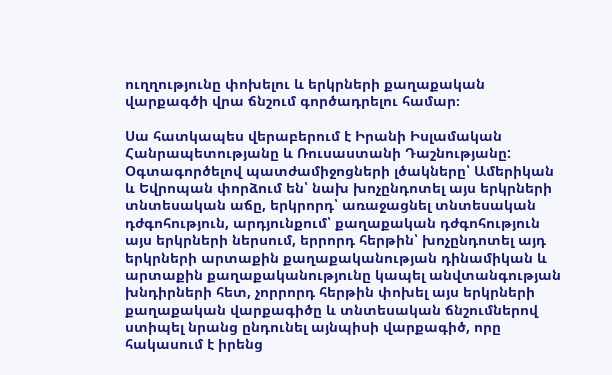ուղղությունը փոխելու և երկրների քաղաքական վարքագծի վրա ճնշում գործադրելու համար։

Սա հատկապես վերաբերում է Իրանի Իսլամական Հանրապետությանը և Ռուսաստանի Դաշնությանը: Օգտագործելով պատժամիջոցների լծակները՝ Ամերիկան և Եվրոպան փորձում են՝ նախ խոչընդոտել այս երկրների տնտեսական աճը, երկրորդ՝ առաջացնել տնտեսական դժգոհություն, արդյունքում՝ քաղաքական դժգոհություն այս երկրների ներսում, երրորդ հերթին՝ խոչընդոտել այդ երկրների արտաքին քաղաքականության դինամիկան և արտաքին քաղաքականությունը կապել անվտանգության խնդիրների հետ, չորրորդ հերթին փոխել այս երկրների քաղաքական վարքագիծը և տնտեսական ճնշումներով ստիպել նրանց ընդունել այնպիսի վարքագիծ, որը հակասում է իրենց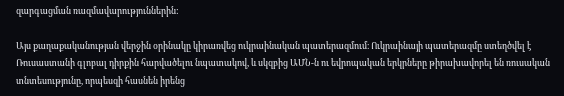զարգացման ռազմավարություններին:

Այս քաղաքականության վերջին օրինակը կիրառվեց ուկրաինական պատերազմում։ Ուկրաինայի պատերազմը ստեղծվել է Ռուսաստանի գլոբալ դիրքին հարվածելու նպատակով, և սկզբից ԱՄՆ-ն ու եվրոպական երկրները թիրախավորել են ռուսական տնտեսությունը, որպեսզի հասնեն իրենց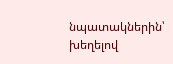նպատակներին՝ խեղելով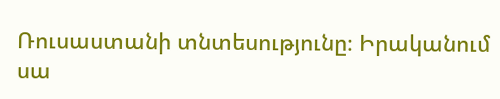Ռուսաստանի տնտեսությունը։ Իրականում սա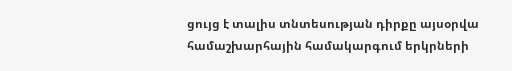ցույց է տալիս տնտեսության դիրքը այսօրվա համաշխարհային համակարգում երկրների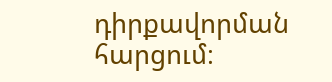դիրքավորման հարցում։